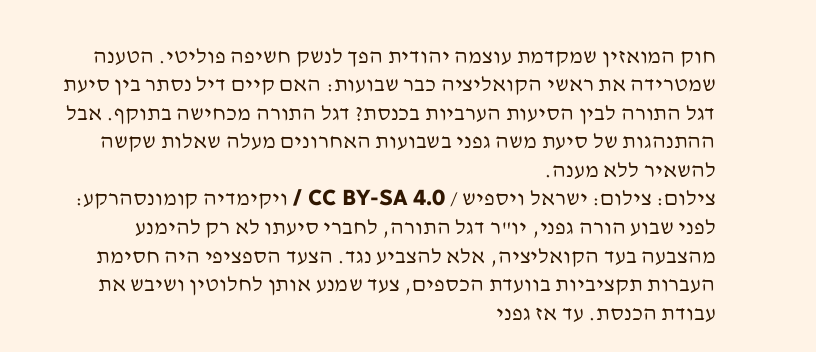חוק המואזין שמקדמת עוצמה יהודית הפך לנשק חשיפה פוליטי. הטענה שמטרידה את ראשי הקואליציה כבר שבועות: האם קיים דיל נסתר בין סיעת דגל התורה לבין הסיעות הערביות בכנסת? דגל התורה מכחישה בתוקף. אבל ההתנהגות של סיעת משה גפני בשבועות האחרונים מעלה שאלות שקשה להשאיר ללא מענה.
צילום: צילום: ישראל ויספיש / CC BY-SA 4.0 / ויקימדיה קומונסהרקע: לפני שבוע הורה גפני, יו"ר דגל התורה, לחברי סיעתו לא רק להימנע מהצבעה בעד הקואליציה, אלא להצביע נגד. הצעד הספציפי היה חסימת העברות תקציביות בוועדת הכספים, צעד שמנע אותן לחלוטין ושיבש את עבודת הכנסת. עד אז גפני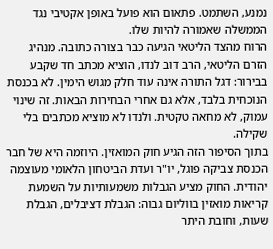נמנע, השתמט. פתאום הוא פועל באופן אקטיבי נגד הממשלה שאמורה להיות שלו.
הרוח מהצד הליטאי הגיעה כבר בצורה כתובה. מנהיג הזרם הליטאי, הרב דוב לנדו, הוציא מכתב חד שקבע בבירור: דגל התורה אינה עוד חלק מגוש הימין. לא בכנסת הנוכחית בלבד, אלא גם אחרי הבחירות הבאות. זה שינוי עמוק, לא מחאה טקטית. ולנדו לא מוציא מכתבים בלי שקילה.
בתוך הסיפור הזה הגיע חוק המואזין. היוזמה היא של חבר הכנסת צביקה פוגל, יו"ר ועדת הביטחון הלאומי מעוצמה יהודית. החוק מציע הגבלות משמעותיות על השמעת קריאות מואזין בווליום גבוה: הגבלת דציבלים, הגבלת שעות, וחובת היתר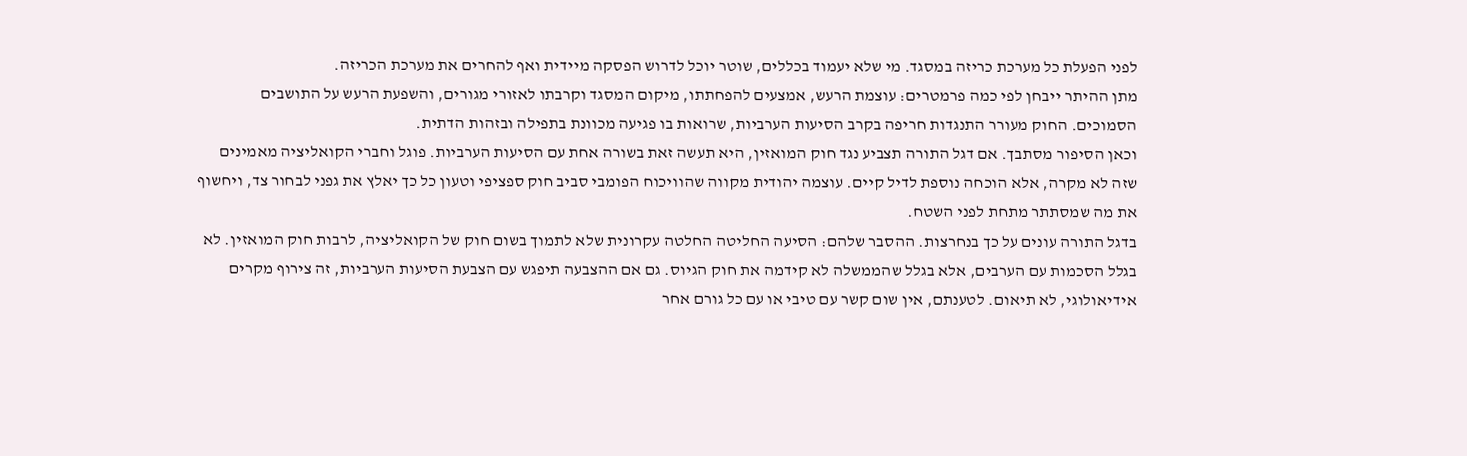לפני הפעלת כל מערכת כריזה במסגד. מי שלא יעמוד בכללים, שוטר יוכל לדרוש הפסקה מיידית ואף להחרים את מערכת הכריזה.
מתן ההיתר ייבחן לפי כמה פרמטרים: עוצמת הרעש, אמצעים להפחתתו, מיקום המסגד וקרבתו לאזורי מגורים, והשפעת הרעש על התושבים הסמוכים. החוק מעורר התנגדות חריפה בקרב הסיעות הערביות, שרואות בו פגיעה מכוונת בתפילה ובזהות הדתית.
וכאן הסיפור מסתבך. אם דגל התורה תצביע נגד חוק המואזין, היא תעשה זאת בשורה אחת עם הסיעות הערביות. פוגל וחברי הקואליציה מאמינים שזה לא מקרה, אלא הוכחה נוספת לדיל קיים. עוצמה יהודית מקווה שהוויכוח הפומבי סביב חוק ספציפי וטעון כל כך יאלץ את גפני לבחור צד, ויחשוף את מה שמסתתר מתחת לפני השטח.
בדגל התורה עונים על כך בנחרצות. ההסבר שלהם: הסיעה החליטה החלטה עקרונית שלא לתמוך בשום חוק של הקואליציה, לרבות חוק המואזין. לא בגלל הסכמות עם הערבים, אלא בגלל שהממשלה לא קידמה את חוק הגיוס. גם אם ההצבעה תיפגש עם הצבעת הסיעות הערביות, זה צירוף מקרים אידיאולוגי, לא תיאום. לטענתם, אין שום קשר עם טיבי או עם כל גורם אחר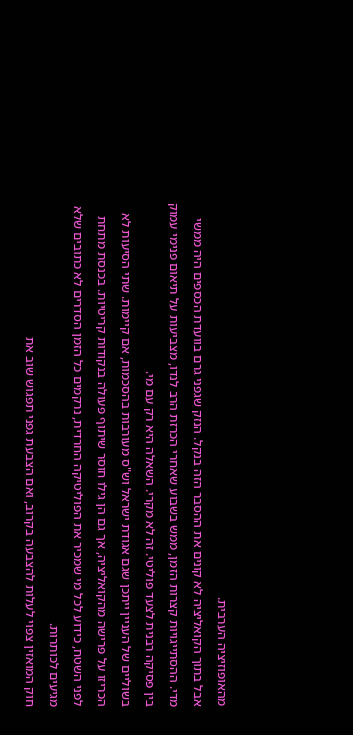מהאופוזיציה הערבית.
אבל בתוך הקואליציה לא קונים את ההסבר הזה בנקל. הנזק שגפני גרם בוועדת הכספים היה ממשי מדי. ההסתייגויות קצרות הזמן, ממש בשבוע שאחרי הכרזת הרב לנדו, מצביעות על תיאום פנימי עמוק בין פסיקה רבנית לצעד פוליטי. זה לא מקרי. השאלה היא רק עם מי.
בשוליים של העניין ייתכן שגם אגודת ישראל וש"ס מעורבות בהסכמות, אם קיימות. שתי הסיעות לא הכריזו על פרישה מהקואליציה, אך גם הן גילו חוסר שיתוף פעולה בנקודות קריטיות. בכנסת מתחת לפני השטח, כידוע לכל מי שמכיר את הפוליטיקה החרדית, נרקמים כל הזמן הסדרים לא כתובים שלא מגיעים לכותרות.
חוק המואזין צפוי לעלות להצבעה בקרוב, ואם הצבעת גפני תפגוש שוב את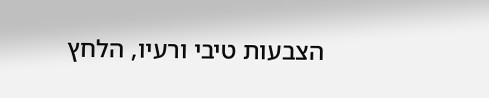הצבעות טיבי ורעיו, הלחץ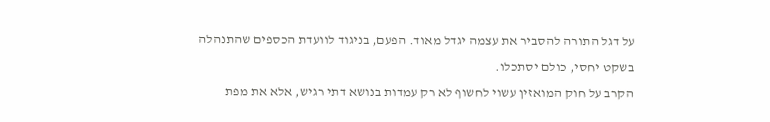על דגל התורה להסביר את עצמה יגדל מאוד. הפעם, בניגוד לוועדת הכספים שהתנהלה בשקט יחסי, כולם יסתכלו.
הקרב על חוק המואזין עשוי לחשוף לא רק עמדות בנושא דתי רגיש, אלא את מפת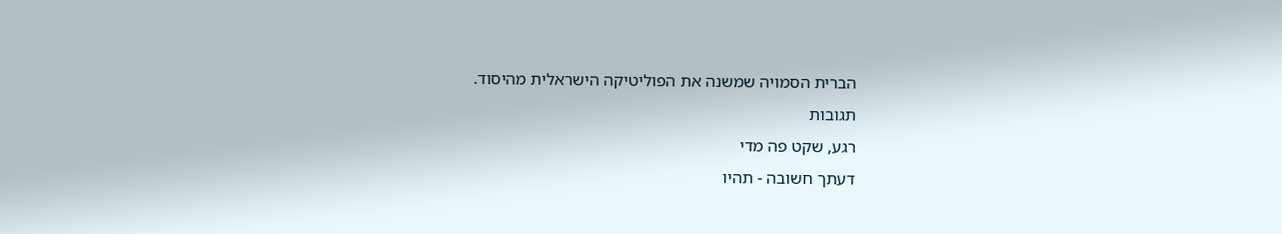הברית הסמויה שמשנה את הפוליטיקה הישראלית מהיסוד.
תגובות
רגע, שקט פה מדי
דעתך חשובה - תהיו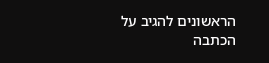הראשונים להגיב על הכתבה